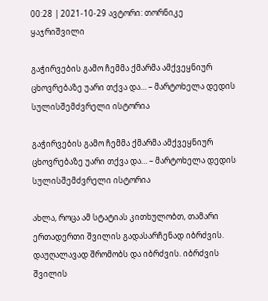00:28 | 2021-10-29 ავტორი: თორნიკე ყაჯრიშვილი

გაჭირვების გამო ჩემმა ქმარმა ამქვეყნიურ ცხოვრებაზე უარი თქვა და… – მარტოხელა დედის სულისშემძვრელი ისტორია

გაჭირვების გამო ჩემმა ქმარმა ამქვეყნიურ ცხოვრებაზე უარი თქვა და… – მარტოხელა დედის სულისშემძვრელი ისტორია

ახლა, როცა ამ სტატიას კითხულობთ, თამარი ერთადერთი შვილის გადასარჩენად იბრძვის. დაუღალავად შრომობს და იბრძვის. იბრძვის შვილის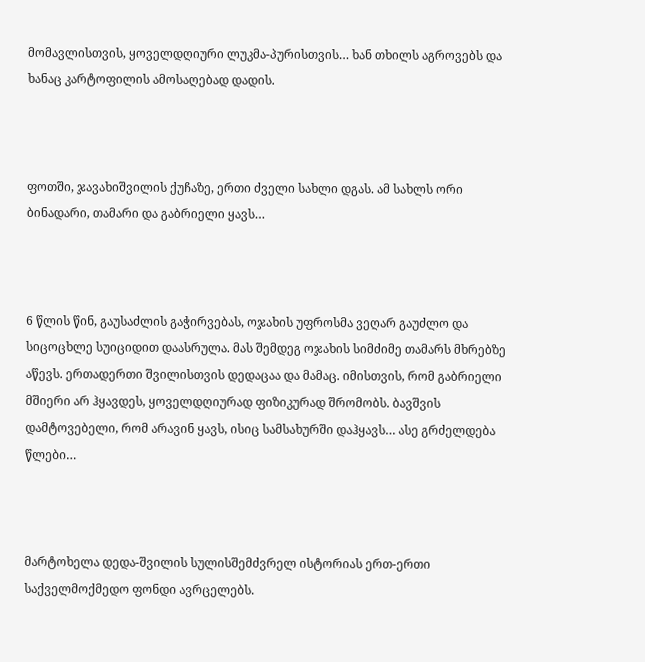მომავლისთვის, ყოველდღიური ლუკმა-პურისთვის… ხან თხილს აგროვებს და ხანაც კარტოფილის ამოსაღებად დადის.



ფოთში, ჯავახიშვილის ქუჩაზე, ერთი ძველი სახლი დგას. ამ სახლს ორი ბინადარი, თამარი და გაბრიელი ყავს…



6 წლის წინ, გაუსაძლის გაჭირვებას, ოჯახის უფროსმა ვეღარ გაუძლო და სიცოცხლე სუიციდით დაასრულა. მას შემდეგ ოჯახის სიმძიმე თამარს მხრებზე აწევს. ერთადერთი შვილისთვის დედაცაა და მამაც. იმისთვის, რომ გაბრიელი მშიერი არ ჰყავდეს, ყოველდღიურად ფიზიკურად შრომობს. ბავშვის დამტოვებელი, რომ არავინ ყავს, ისიც სამსახურში დაჰყავს… ასე გრძელდება წლები…



მარტოხელა დედა-შვილის სულისშემძვრელ ისტორიას ერთ-ერთი საქველმოქმედო ფონდი ავრცელებს.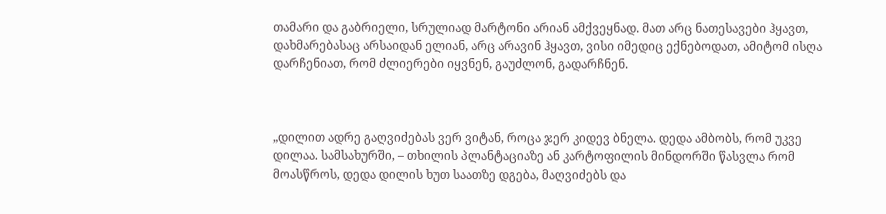თამარი და გაბრიელი, სრულიად მარტონი არიან ამქვეყნად. მათ არც ნათესავები ჰყავთ, დახმარებასაც არსაიდან ელიან, არც არავინ ჰყავთ, ვისი იმედიც ექნებოდათ, ამიტომ ისღა დარჩენიათ, რომ ძლიერები იყვნენ, გაუძლონ, გადარჩნენ.



„დილით ადრე გაღვიძებას ვერ ვიტან, როცა ჯერ კიდევ ბნელა. დედა ამბობს, რომ უკვე დილაა. სამსახურში, – თხილის პლანტაციაზე ან კარტოფილის მინდორში წასვლა რომ მოასწროს, დედა დილის ხუთ საათზე დგება, მაღვიძებს და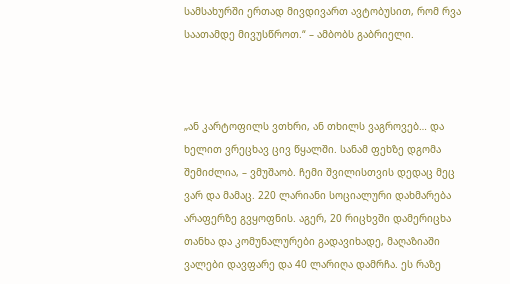სამსახურში ერთად მივდივართ ავტობუსით, რომ რვა საათამდე მივუსწროთ.“ – ამბობს გაბრიელი.



„ან კარტოფილს ვთხრი, ან თხილს ვაგროვებ… და ხელით ვრეცხავ ცივ წყალში. სანამ ფეხზე დგომა შემიძლია, – ვმუშაობ. ჩემი შვილისთვის დედაც მეც ვარ და მამაც. 220 ლარიანი სოციალური დახმარება არაფერზე გვყოფნის. აგერ, 20 რიცხვში დამერიცხა თანხა და კომუნალურები გადავიხადე, მაღაზიაში ვალები დავფარე და 40 ლარიღა დამრჩა. ეს რაზე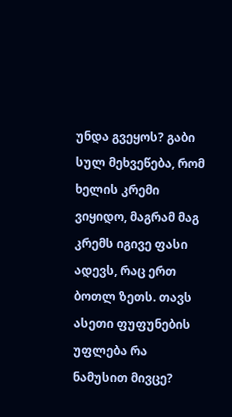უნდა გვეყოს? გაბი სულ მეხვეწება, რომ ხელის კრემი ვიყიდო, მაგრამ მაგ კრემს იგივე ფასი ადევს, რაც ერთ ბოთლ ზეთს. თავს ასეთი ფუფუნების უფლება რა ნამუსით მივცე?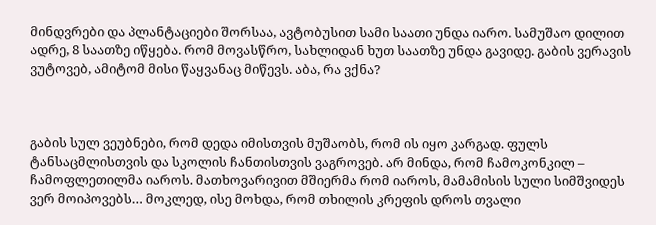მინდვრები და პლანტაციები შორსაა, ავტობუსით სამი საათი უნდა იარო. სამუშაო დილით ადრე, 8 საათზე იწყება. რომ მოვასწრო, სახლიდან ხუთ საათზე უნდა გავიდე. გაბის ვერავის ვუტოვებ, ამიტომ მისი წაყვანაც მიწევს. აბა, რა ვქნა?



გაბის სულ ვეუბნები, რომ დედა იმისთვის მუშაობს, რომ ის იყო კარგად. ფულს ტანსაცმლისთვის და სკოლის ჩანთისთვის ვაგროვებ. არ მინდა, რომ ჩამოკონკილ – ჩამოფლეთილმა იაროს. მათხოვარივით მშიერმა რომ იაროს, მამამისის სული სიმშვიდეს ვერ მოიპოვებს… მოკლედ, ისე მოხდა, რომ თხილის კრეფის დროს თვალი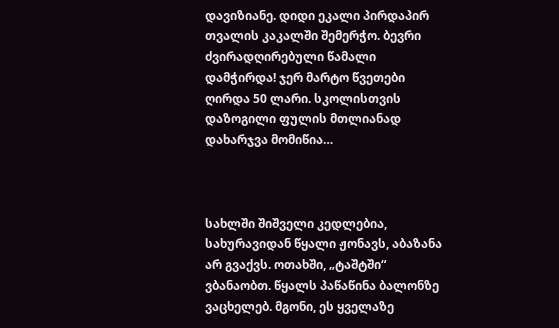დავიზიანე. დიდი ეკალი პირდაპირ თვალის კაკალში შემერჭო. ბევრი ძვირადღირებული წამალი დამჭირდა! ჯერ მარტო წვეთები ღირდა 50 ლარი. სკოლისთვის დაზოგილი ფულის მთლიანად დახარჯვა მომიწია…



სახლში შიშველი კედლებია, სახურავიდან წყალი ჟონავს, აბაზანა არ გვაქვს. ოთახში, „ტაშტში“ ვბანაობთ. წყალს პაწაწინა ბალონზე ვაცხელებ. მგონი, ეს ყველაზე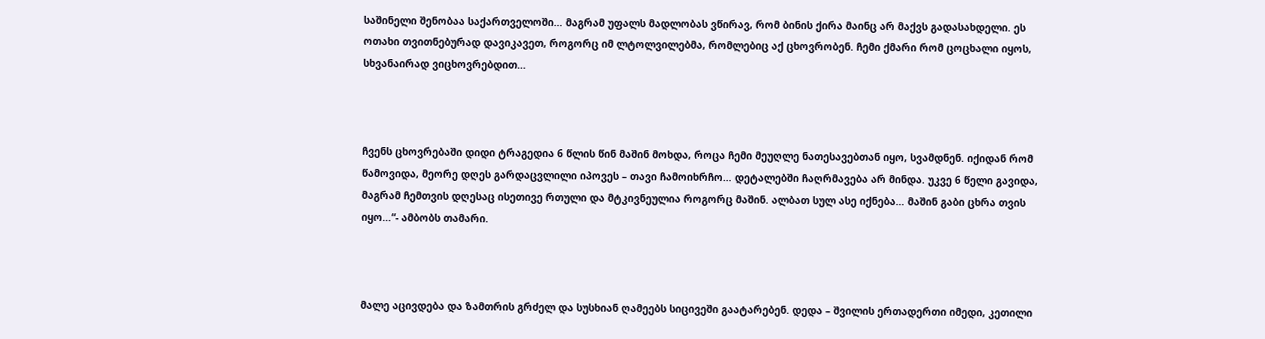საშინელი შენობაა საქართველოში… მაგრამ უფალს მადლობას ვწირავ, რომ ბინის ქირა მაინც არ მაქვს გადასახდელი. ეს ოთახი თვითნებურად დავიკავეთ, როგორც იმ ლტოლვილებმა, რომლებიც აქ ცხოვრობენ. ჩემი ქმარი რომ ცოცხალი იყოს, სხვანაირად ვიცხოვრებდით…



ჩვენს ცხოვრებაში დიდი ტრაგედია 6 წლის წინ მაშინ მოხდა, როცა ჩემი მეუღლე ნათესავებთან იყო, სვამდნენ. იქიდან რომ წამოვიდა, მეორე დღეს გარდაცვლილი იპოვეს – თავი ჩამოიხრჩო… დეტალებში ჩაღრმავება არ მინდა. უკვე 6 წელი გავიდა, მაგრამ ჩემთვის დღესაც ისეთივე რთული და მტკივნეულია როგორც მაშინ. ალბათ სულ ასე იქნება… მაშინ გაბი ცხრა თვის იყო…“- ამბობს თამარი.



მალე აცივდება და ზამთრის გრძელ და სუსხიან ღამეებს სიცივეში გაატარებენ. დედა – შვილის ერთადერთი იმედი, კეთილი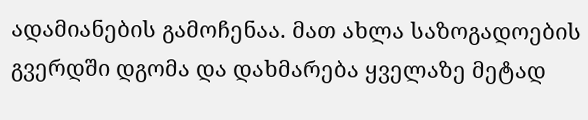ადამიანების გამოჩენაა. მათ ახლა საზოგადოების გვერდში დგომა და დახმარება ყველაზე მეტად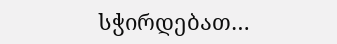სჭირდებათ…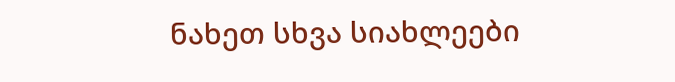ნახეთ სხვა სიახლეები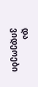და ვიდეოები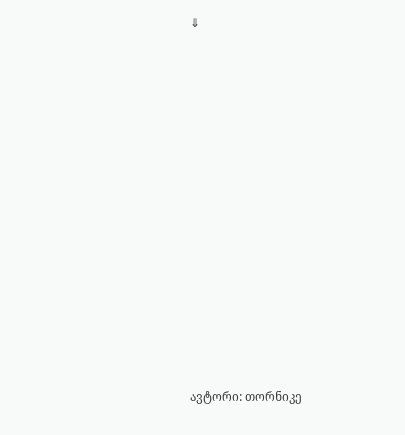⇓

















ავტორი: თორნიკე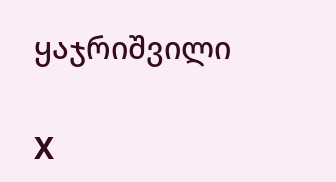ყაჯრიშვილი

X